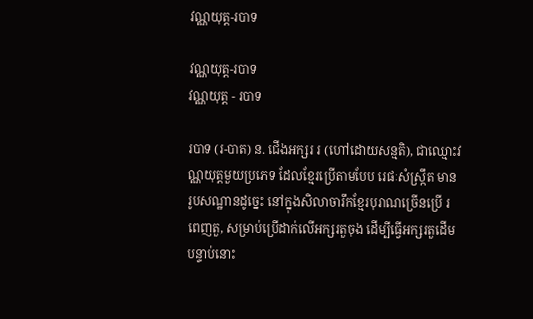វណ្ណយុត្ត-របាទ

វណ្ណយុត្ត-របាទ
វណ្ណយុត្ត - របាទ

របាទ (រ-បាត) ន. ជើងអក្សរ រ (ហៅដោយសន្មតិ), ជាឈ្មោះវណ្ណយុត្តមួយប្រភេទ ដែលខ្មែរប្រើតាមបែប រេផៈសំស្ក្រឹត មានរូបសណ្ឋានដូច្នេះ នៅក្នុងសិលាចារឹកខ្មែរបុរាណច្រើនប្រើ រ ពេញតួ, សម្រាប់ប្រើដាក់លើអក្សរតួចុង ដើម្បីធ្វើអក្សរតួដើមបន្ទាប់នោះ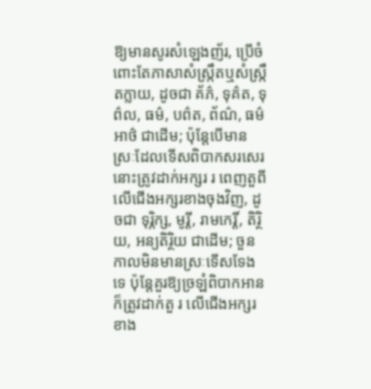ឱ្យមានសូរសំឡេងញ័រ, ប្រើចំពោះតែភាសាសំស្ក្រឹតឬសំស្ក្រឹតក្លាយ, ដូចជា គ័ភ៌, ទុគ៌ត, ទុព៌ល, ធម៌, បព៌ត, ព័ណ៌, ធម៌អាថ៌ ជាដើម; ប៉ុន្តែបើមានស្រៈដែលទើសពិបាកសរសេរនោះត្រូវដាក់អក្សរ រ ពេញតួពីលើជើងអក្សរខាងចុងវិញ, ដូចជា ទុរ្ភិក្ស, មូរ្តី, រាមកេរ្តិ៍, តិរ្ថិយ, អន្យតិរ្ថិយ ជាដើម; ចួនកាលមិនមានស្រៈទើសទែងទេ ប៉ុន្តែគួរឱ្យច្រឡំពិបាកអាន ក៏ត្រូវដាក់តួ រ លើជើងអក្សរខាង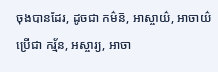ចុងបានដែរ, ដូចជា កម៌ន៑, អាស្ចាយ៌, អាចាយ៌ ប្រើជា ករ្ម័ន, អស្ចារ្យ, អាចា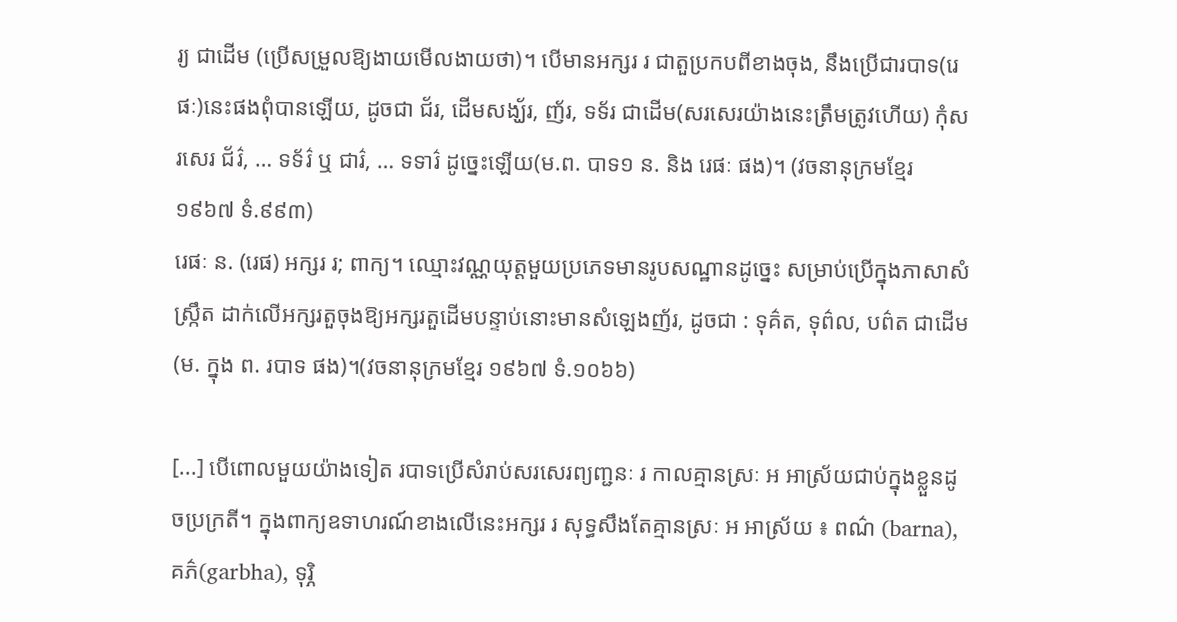រ្យ ជាដើម (ប្រើសម្រួលឱ្យងាយមើលងាយថា)។ បើមានអក្សរ រ ជាតួប្រកបពីខាងចុង, នឹងប្រើជារបាទ(រេផៈ)នេះផងពុំបានឡើយ, ដូចជា ជ័រ, ដើមសង្ឃ័រ, ញ័រ, ទទ័រ ជាដើម(សរសេរយ៉ាងនេះត្រឹមត្រូវហើយ) កុំសរសេរ ជ័រ៌, … ទទ័រ៌ ឬ ជារ៌, … ទទារ៌ ដូច្នេះឡើយ(ម.ព. បាទ១ ន. និង រេផៈ ផង)។ (វចនានុក្រមខ្មែរ ១៩៦៧ ទំ.៩៩៣)
រេផៈ ន. (រេផ) អក្សរ រ; ពាក្យ។ ឈ្មោះវណ្ណយុត្តមួយប្រភេទមានរូបសណ្ឋានដូច្នេះ សម្រាប់ប្រើក្នុងភាសាសំស្ក្រឹត ដាក់លើអក្សរតួចុងឱ្យអក្សរតួដើមបន្ទាប់នោះមានសំឡេងញ័រ, ដូចជា : ទុគ៌ត, ទុព៌ល, បព៌ត ជាដើម (ម. ក្នុង ព. របាទ ផង)។(វចនានុក្រមខ្មែរ ១៩៦៧ ទំ.១០៦៦)

[...] បើពោលមួយយ៉ាងទៀត របាទប្រើសំរាប់សរសេរព្យញ្ជនៈ រ កាលគ្មានស្រៈ អ អាស្រ័យជាប់ក្នុងខ្លួនដូចប្រក្រតី។ ក្នុងពាក្យឧទាហរណ៍ខាងលើនេះអក្សរ រ សុទ្ធសឹងតែគ្មានស្រៈ អ អាស្រ័យ ៖ ពណ៌ (barna), គភ៌(garbha), ទុរ្ភិ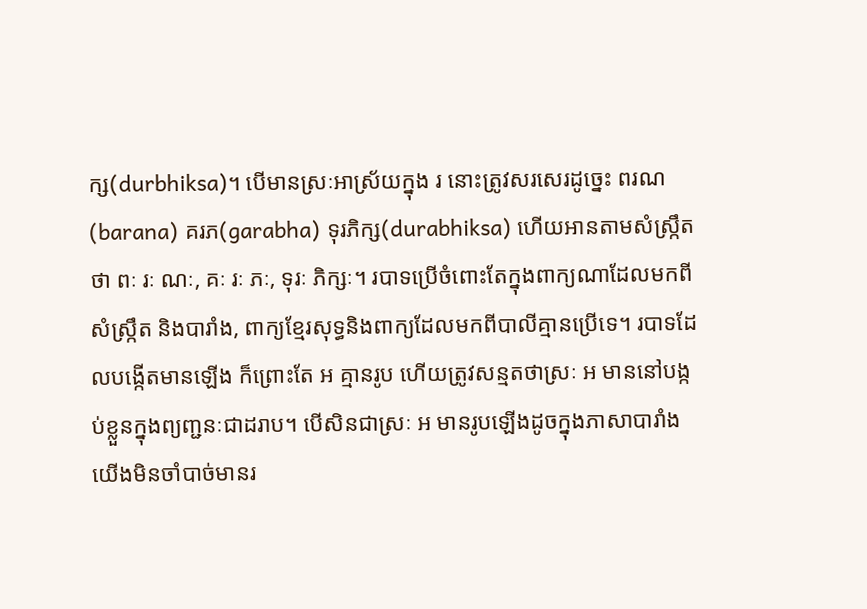ក្ស(durbhiksa)។ បើមានស្រៈអាស្រ័យក្នុង រ នោះត្រូវសរសេរដូច្នេះ ពរណ(barana) គរភ(garabha) ទុរភិក្ស(durabhiksa) ហើយអានតាមសំស្ក្រឹតថា ពៈ រៈ ណៈ, គៈ រៈ ភៈ, ទុរៈ ភិក្សៈ។ របាទប្រើចំពោះតែក្នុងពាក្យណាដែលមកពីសំស្ក្រឹត និងបារាំង, ពាក្យខ្មែរសុទ្ធនិងពាក្យដែលមកពីបាលីគ្មានប្រើទេ។ របាទដែលបង្កើតមានឡើង ក៏ព្រោះតែ អ គ្មានរូប ហើយត្រូវសន្មតថាស្រៈ អ មាននៅបង្កប់ខ្លួនក្នុងព្យញ្ជនៈជាដរាប។ បើសិនជាស្រៈ អ មានរូបឡើងដូចក្នុងភាសាបារាំង យើងមិនចាំបាច់មានរ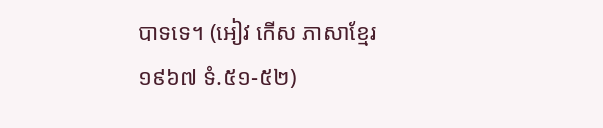បាទទេ។ (អៀវ កើស ភាសាខ្មែរ ១៩៦៧ ទំ.៥១-៥២)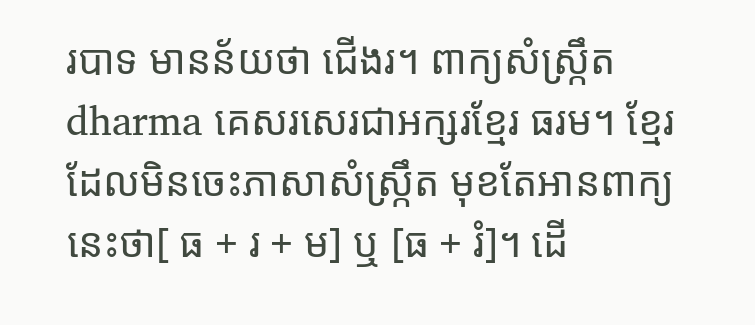របាទ មានន័យថា ជើងរ។ ពាក្យសំស្ក្រឹត dharma គេសរសេរជាអក្សរខ្មែរ ធរម។ ខ្មែរដែលមិនចេះភាសាសំស្ក្រឹត មុខតែអានពាក្យនេះថា[ ធ + រ + ម] ឬ [ធ + រំ]។ ដើ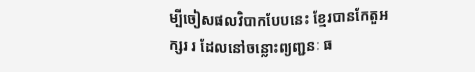ម្បីចៀសផលវិបាកបែបនេះ ខ្មែរបានកែតួអក្សរ រ ដែលនៅចន្លោះព្យញ្ជនៈ ធ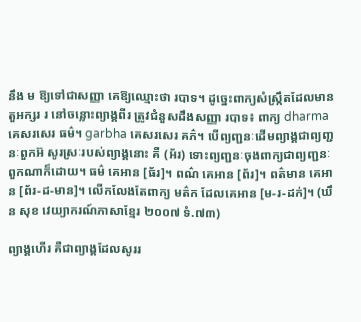នឹង ម ឱ្យទៅជាសញ្ញា គេឱ្យឈ្មោះថា របាទ។ ដូច្នេះពាក្យសំស្ក្រឹតដែលមានតួអក្សរ រ នៅចន្លោះព្យាង្គពីរ ត្រូវជំនួសដឹងសញ្ញា របាទ៖ ពាក្យ dharma គេសរសេរ ធម៌។ garbha គេសរសេរ គភ៌។ បើព្យញ្ជនៈដើមព្យាង្គជាព្យញ្ជនៈពួកអ៊ សូរស្រៈរបស់ព្យាង្គនោះ គឺ (អ័រ) ទោះព្យញ្ជនៈចុងពាក្យជាព្យញ្ជនៈពួកណាក៏ដោយ។ ធម៌ គេអាន [ធ័រ]។ ពណ៌ គេអាន [ព័រ]។ ពត៌មាន គេអាន [ព័រ-ដ-មាន]។ លើកលែងតែពាក្យ មត៌ក ដែលគេអាន [ម-រ-ដក់]។ (ឃឹន សុខ វេយ្យាករណ៍ភាសាខ្មែរ ២០០៧ ទំ.៧៣)

ព្យាង្គហើរ គឺជាព្យាង្គដែលសូររ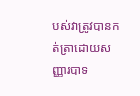បស់វាត្រូវបានកត់ត្រាដោយសញ្ញារបាទ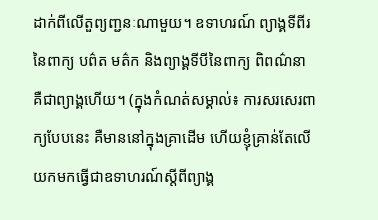ដាក់ពីលើតួព្យញ្ជនៈណាមួយ។ ឧទាហរណ៍ ព្យាង្គទីពីរនៃពាក្យ បព៌ត មត៌ក និងព្យាង្គទីបីនៃពាក្យ ពិពណ៌នា គឺជាព្យាង្គហើយ។ (ក្នុងកំណត់សម្គាល់៖ ការសរសេរពាក្យបែបនេះ គឺមាននៅក្នុងគ្រាដើម ហើយខ្ញុំគ្រាន់តែលើយកមកធ្វើជាឧទាហរណ៍ស្ដីពីព្យាង្គ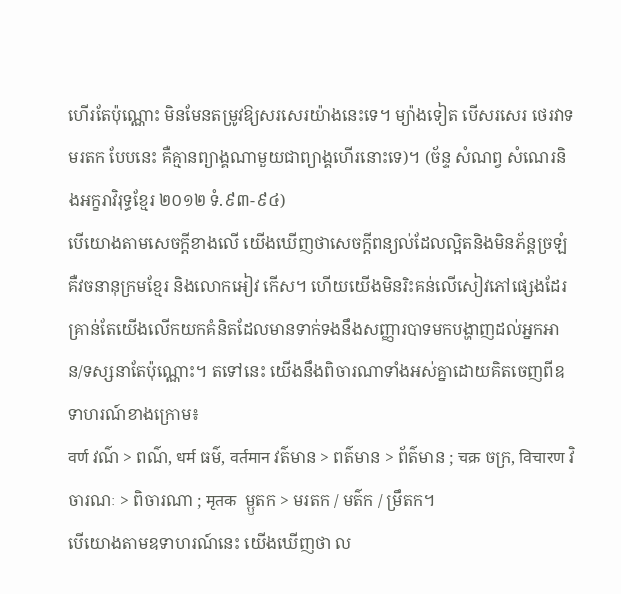ហើរតែប៉ុណ្ណោះ មិនមែនតម្រូវឱ្យសរសេរយ៉ាងនេះទេ។ ម្យ៉ាងទៀត បើសរសេរ ថេរវាទ មរតក បែបនេះ គឺគ្មានព្យាង្គណាមួយជាព្យាង្គហើរនោះទេ)។ (ច័ន្ទ សំណព្វ សំណេរនិងអក្ខរាវិរុទ្ធខ្មែរ ២០១២ ទំ.៩៣-៩៤)
បើយោងតាមសេចក្ដីខាងលើ យើងឃើញថាសេចក្ដីពន្យល់ដែលល្អិតនិងមិនភ័ន្តច្រឡំ គឺវចនានុក្រមខ្មែរ និងលោកអៀវ កើស។ ហើយយើងមិនរិះគន់លើសៀវភៅផ្សេងដែរ គ្រាន់តែយើងលើកយកគំនិតដែលមានទាក់ទងនឹងសញ្ញារបាទមកបង្ហាញដល់អ្នកអាន/ទស្សនាតែប៉ុណ្ណោះ។ តទៅនេះ យើងនឹងពិចារណាទាំងអស់គ្នាដោយគិតចេញពីឧទាហរណ៍ខាងក្រោម៖
वर्ण វណ៌ > ពណ៌, धर्म ធម៌, वर्तमान វត៌មាន > ពត៌មាន > ព័ត៌មាន ; चक्र ចក្រ, विचारण វិចារណៈ > ពិចារណា ; मृतक  ម្ឫតក > មរតក / មត៌ក / ម្រឹតក។
បើយោងតាមឧទាហរណ៍នេះ យើងឃើញថា ល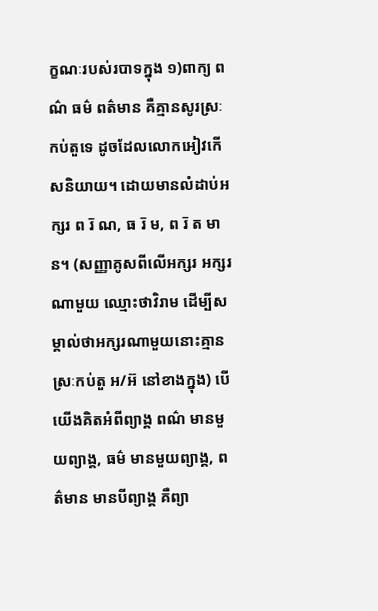ក្ខណៈរបស់របាទក្នុង ១)ពាក្យ ពណ៌ ធម៌ ពត៌មាន គឺគ្មានសូរស្រៈកប់តួទេ ដូចដែលលោកអៀវកើសនិយាយ។ ដោយមានលំដាប់អក្សរ ព រ៑ ណ, ធ រ៑ ម, ព រ៑ ត មាន។ (សញ្ញាគូសពីលើអក្សរ អក្សរណាមួយ ឈ្មោះថាវិរាម ដើម្បីសម្គាល់ថាអក្សរណាមួយនោះគ្មានស្រៈកប់តួ អ/អ៊ នៅខាងក្នុង) បើយើងគិតអំពីព្យាង្គ ពណ៌ មានមួយព្យាង្គ, ធម៌ មានមួយព្យាង្គ, ពត៌មាន មានបីព្យាង្គ គឺព្យា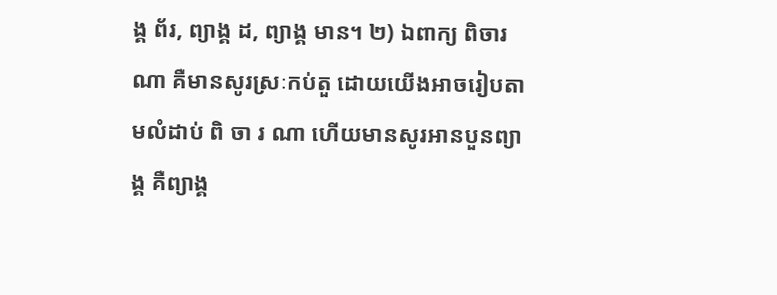ង្គ ព័រ, ព្យាង្គ ដ, ព្យាង្គ មាន។ ២) ឯពាក្យ ពិចារណា គឺមានសូរស្រៈកប់តួ ដោយយើងអាចរៀបតាមលំដាប់ ពិ ចា រ ណា ហើយមានសូរអានបួនព្យាង្គ គឺព្យាង្គ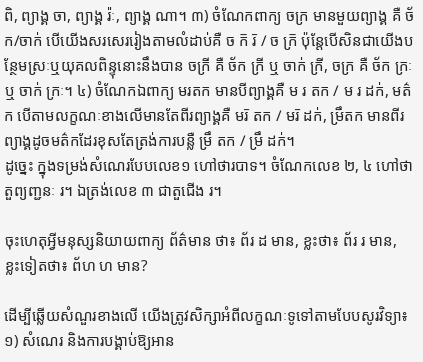ពិ, ព្យាង្គ ចា, ព្យាង្គ រ៉ៈ, ព្យាង្គ ណា។ ៣) ចំណែកពាក្យ ចក្រ មានមួយព្យាង្គ គឺ ច័ក/ចាក់ បើយើងសរសេររៀងតាមលំដាប់គឺ ច ក៑ រ៑ / ច ក្រ៑ ប៉ុន្តែបើសិនជាយើងបន្ថែមស្រៈឬយុគលពិន្ទុនោះនឹងបាន ចក្រី គឺ ច័ក ក្រី ឬ ចាក់ ក្រី, ចក្រ គឺ ច័ក ក្រៈ ឬ ចាក់ ក្រៈ។ ៤) ចំណែកឯពាក្យ មរតក មានបីព្យាង្គគឺ ម រ តក / ម រ ដក់, មត៌ក បើតាមលក្ខណៈខាងលើមានតែពីរព្យាង្គគឺ មរ៑ តក / មរ៑ ដក់, ម្រឹតក មានពីរព្យាង្គដូចមត៌កដែរខុសតែត្រង់ការបន្លឺ ម្រឹ តក / ម្រឹ ដក់។
ដូច្នេះ ក្នុងទម្រង់សំណេរបែបលេខ១ ហៅថារបាទ។ ចំណែកលេខ ២, ៤ ហៅថាតួព្យញ្ជនៈ រ។ ឯត្រង់លេខ ៣ ជាតួជើង រ។

ចុះហេតុអ្វីមនុស្សនិយាយពាក្យ ព័ត៌មាន ថា៖ ព័រ ដ មាន, ខ្លះថា៖ ព័រ រ មាន, ខ្លះទៀតថា៖ ព័ហ ហ មាន?

ដើម្បីឆ្លើយសំណួរខាងលើ យើងត្រូវសិក្សាអំពីលក្ខណៈទូទៅតាមបែបសូរវិទ្យា៖
១) សំណេរ និងការបង្គាប់ឱ្យអាន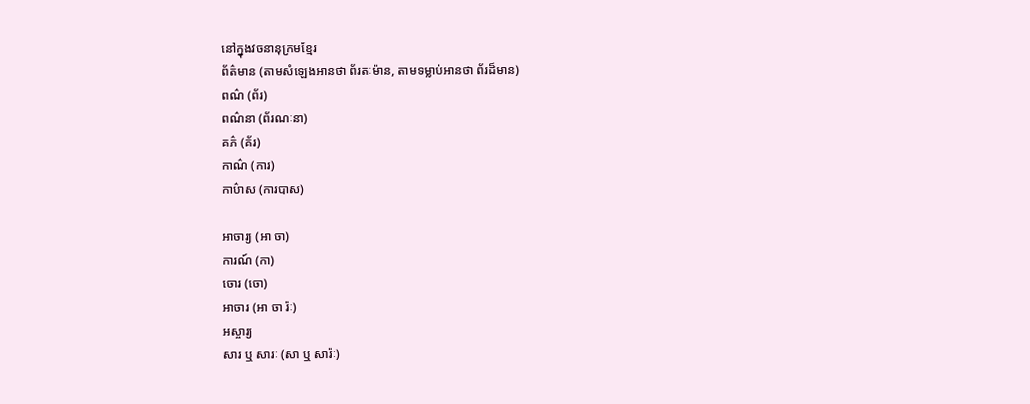នៅក្នុងវចនានុក្រមខ្មែរ
ព័ត៌មាន (តាមសំឡេងអានថា ព័រតៈម៉ាន, តាមទម្លាប់អានថា ព័រដ៏មាន)
ពណ៌ (ព័រ)
ពណ៌នា (ព័រណៈនា)
គភ៌ (គ័រ)
កាណ៌ (ការ)
កាប៌ាស (ការបាស)

អាចារ្យ (អា ចា)
ការណ៍ (កា)
ចោរ (ចោ)
អាចារ (អា ចា រ៉ៈ)
អស្ចារ្យ
សារ ឬ សារៈ (សា ឬ សារ៉ៈ)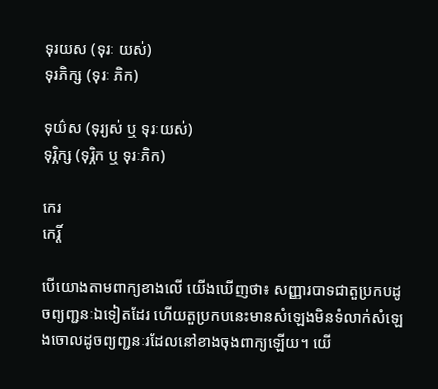ទុរយស (ទុរៈ យស់)
ទុរភិក្ស (ទុរៈ ភិក)

ទុយ៌ស (ទុរ្យស់ ឬ ទុរៈយស់)
ទុរ្ភិក្ស (ទុរ្ភិក ឬ ទុរៈភិក)

កេរ
កេរ្តិ៍

បើយោងតាមពាក្យខាងលើ យើងឃើញថា៖ សញ្ញារបាទជាតួប្រកបដូចព្យញ្ជនៈឯទៀតដែរ ហើយតួប្រកបនេះមានសំឡេងមិនទំលាក់សំឡេងចោលដូចព្យញ្ជនៈរដែលនៅខាងចុងពាក្យឡើយ។ យើ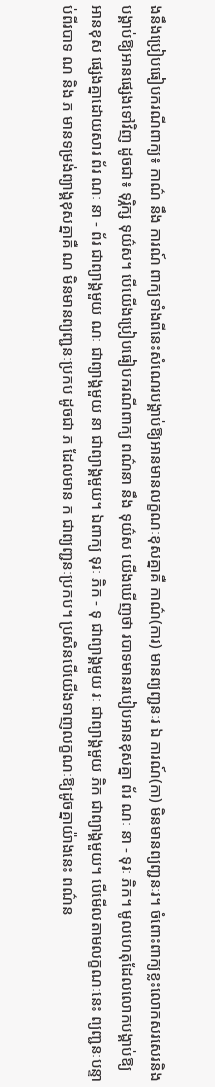ងនឹងប្រៀបធៀបករណីពាក្យ៖ កាណ៌ នឹង ការណ៍ ពាក្យទាំងពីនេះសំណេរបង្គាប់ឱ្យអានមានលក្ខណៈខុសគ្នាគឺ កាណ៌(ការ) មានព្យញ្ជនៈរ ឯ ការណ៍(កា) មិនមានព្យញ្ជនៈរ។ ចំពោះពាក្យខ្លះលោកសរសេរនិងបង្គាប់ឱ្យអានផ្សេងទៅវិញ ដូចជា៖ ទុរ្ភិក្ស ទុយ៌ស។ បើយើងប្រៀបធៀបករណីពាក្យ ពណ៌នា នឹង ទុយ៌ស យើងឃើញថា របាទមានរបៀបអានខុសគ្នា ព័រ ណៈ នា - ទុរៈ ភិក។ មូលហេតុដែលលោកបង្គាប់ឱ្យអានខុស ផ្សេងគ្នាដោយសារ ព័រ ណៈ នា - ព័រ ជាព្យាង្គមួយ ណៈ ជាព្យាង្គមួយ នា ជាព្យាង្គមួយ។ ឯពាក្យ ទុរៈ ភិក - ទុ ជាព្យាង្គមួយ រៈ ជាព្យាង្គមួយ ភិក ជាព្យាង្គមួយ។ បើមើលតាមលក្ខណៈនេះ ព្យញ្ជនៈបន្ទាប់ពីរបាទ ណ និង ភ មានទម្រង់ព្យាង្គខុសគ្នាគឺ ណ មិនមានព្យញ្ជនៈប្រកប ដូចជា ភ ដែលមាន ក ជាព្យញ្ជនៈប្រកប។ ប្រសិនបើយើងទាញលក្ខណៈឱ្យដូចគ្នាយ៉ាងនេះ ពណ៌ន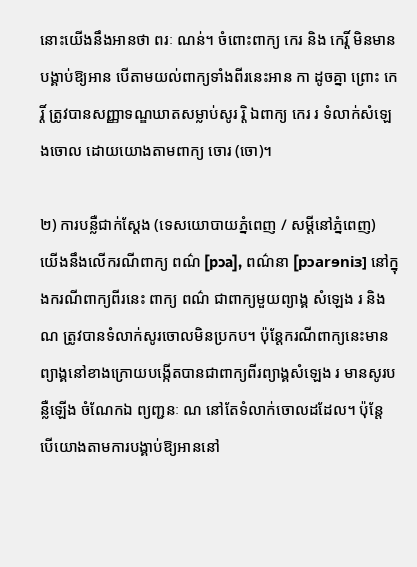នោះយើងនឹងអានថា ពរៈ ណន់។ ចំពោះពាក្យ កេរ និង កេរ្តិ៍ មិនមានបង្គាប់ឱ្យអាន បើតាមយល់ពាក្យទាំងពីរនេះអាន កា ដូចគ្នា ព្រោះ កេរ្តិ៍ ត្រូវបានសញ្ញាទណ្ឌឃាតសម្លាប់សូរ រ្តិ ឯពាក្យ កេរ រ ទំលាក់សំឡេងចោល ដោយយោងតាមពាក្យ ចោរ (ចោ)។

២) ការបន្លឺជាក់ស្ដែង (ទេសយោបាយភ្នំពេញ / សម្ដីនៅភ្នំពេញ)
យើងនឹងលើករណីពាក្យ ពណ៌ [pɔa], ពណ៌នា [pɔarɘniɜ] នៅក្នុងករណីពាក្យពីរនេះ ពាក្យ ពណ៌ ជាពាក្យមួយព្យាង្គ សំឡេង រ និង ណ ត្រូវបានទំលាក់សូរចោលមិនប្រកប។ ប៉ុន្តែករណីពាក្យនេះមានព្យាង្គនៅខាងក្រោយបង្កើតបានជាពាក្យពីរព្យាង្គសំឡេង រ មានសូរបន្លឺឡើង ចំណែកឯ ព្យញ្ជនៈ ណ នៅតែទំលាក់ចោលដដែល។ ប៉ុន្តែ បើយោងតាមការបង្គាប់ឱ្យអាននៅ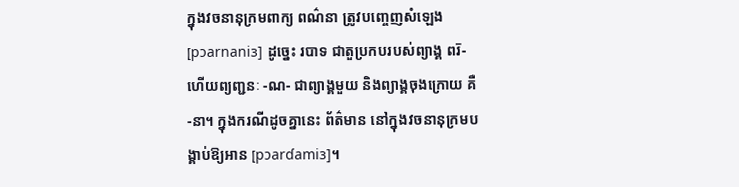ក្នុងវចនានុក្រមពាក្យ ពណ៌នា ត្រូវបញ្ចេញសំឡេង [pɔarnaniɜ] ដូច្នេះ របាទ ជាតួប្រកបរបស់ព្យាង្គ ពរ៑- ហើយព្យញ្ជនៈ -ណ- ជាព្យាង្គមួយ និងព្យាង្គចុងក្រោយ គឺ -នា។ ក្នុងករណីដូចគ្នានេះ ព័ត៌មាន នៅក្នុងវចនានុក្រមបង្គាប់ឱ្យអាន [pɔarɗamiɜ]។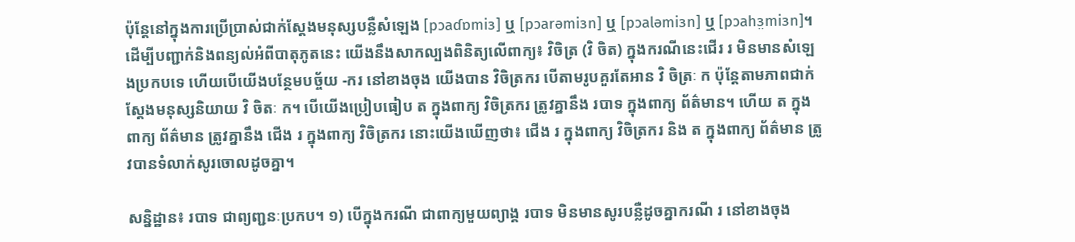ប៉ុន្តែនៅក្នុងការប្រើប្រាស់ជាក់ស្ដែងមនុស្សបន្លឺសំឡេង [pɔaɗɒmiɜ] ឬ [pɔarəmiɜn] ឬ [pɔaləmiɜn] ឬ [pɔahɜ̤miɜn]។ ដើម្បីបញ្ជាក់និងពន្យល់អំពីបាតុភូតនេះ យើងនឹងសាកល្បងពិនិត្យលើពាក្យ៖ វិចិត្រ (វិ ចិត) ក្នុងករណីនេះជើរ រ មិនមានសំឡេងប្រកបទេ ហើយបើយើងបន្ថែមបច្ច័យ -ករ នៅខាងចុង យើងបាន វិចិត្រករ បើតាមរូបគួរតែអាន វិ ចិត្រៈ ក ប៉ុន្តែតាមភាពជាក់ស្ដែងមនុស្សនិយាយ វិ ចិតៈ ក។ បើយើងប្រៀបធៀប ត ក្នុងពាក្យ វិចិត្រករ ត្រូវគ្នានឹង របាទ ក្នុងពាក្យ ព័ត៌មាន។ ហើយ ត ក្នុងពាក្យ ព័ត៌មាន ត្រូវគ្នានឹង ជើង រ ក្នុងពាក្យ វិចិត្រករ នោះយើងឃើញថា៖ ជើង រ ក្នុងពាក្យ វិចិត្រករ និង ត ក្នុងពាក្យ ព័ត៌មាន ត្រូវបានទំលាក់សូរចោលដូចគ្នា។

សន្និដ្ឋាន៖ របាទ ជាព្យញ្ជនៈប្រកប។ ១) បើក្នុងករណី ជាពាក្យមួយព្យាង្គ របាទ មិនមានសូរបន្លឺដូចគ្នាករណី រ នៅខាងចុង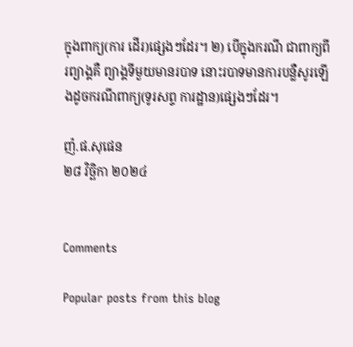ក្នុងពាក្យ(ការ ដើរ)ផ្សេងៗដែរ។ ២) បើក្នុងករណី ជាពាក្យពីរព្យាង្គគឺ ព្យាង្គទីមួយមានរបាទ នោះរបាទមានការបន្លឺសូរឡើងដូចករណីពាក្យ(ទូរសព្ទ ការដ្ឋាន)ផ្សេងៗដែរ។

ញ៉.ផ.សុផេន
២៨ វិច្ឆិកា ២០២៤


Comments

Popular posts from this blog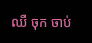ឈឺ ចុក ចាប់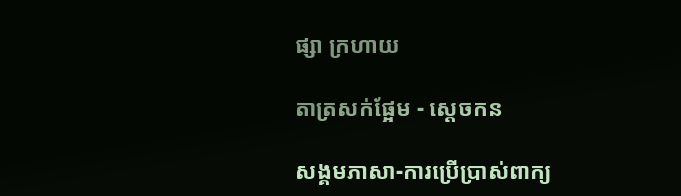ផ្សា ក្រហាយ

តាត្រសក់ផ្អែម - ស្ដេចកន

សង្គមភាសា-ការប្រើប្រាស់ពាក្យ